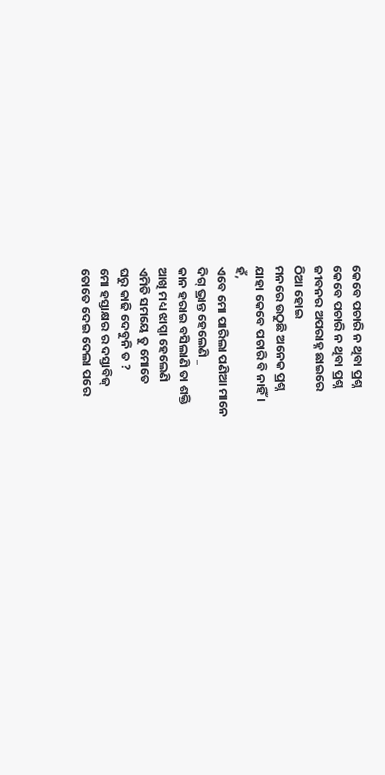କେବେ ପଚାରି ନ ଥିବା ପ୍ରଶ୍ନ
କେବେ ପଚାରି ନ ଥିବା ପ୍ରଶ୍ନ
ଜୀବନର ଅପରାହ୍ନ ଛାଇରେ
ଠିଆ ହୋଇ
ମନରେ ଉଠୁଛି ଅନେକ ପ୍ରଶ୍ନ
ଯାହା କେବେ ପଚାରି ବି ନାହିଁ ।
ହଁ,
ଏବେ ମୋ ପାରିଲା ପଣିଆ ମାନେ
ଦିଗ୍ ଭ୍ରାନ୍ତ ହେଲେଣି _
କାନ ହରାଇ ବସିଲାଣି ତା ଶକ୍ତି
ଆଖି ମଧ୍ୟ ଝାପ୍ସା ହେଲେଣି
ଏମିତି ସମୟେ ତୁ ମୋତେ
ଘରୁ କାଢି ଦେବୁନି ତ ?
ମୋ ହସ୍ତାକ୍ଷର ର ଦସ୍ତାବିଜ୍
ତୋତେ ଦେଇ ଦେଲା ପରେ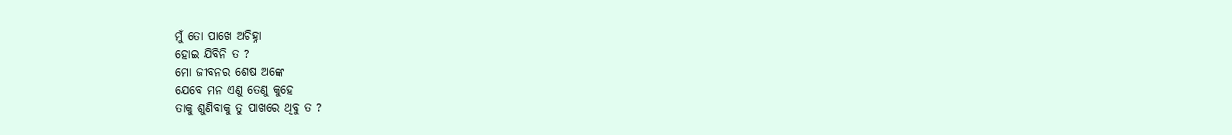ମୁଁ ତୋ ପାଖେ ଅଚିହ୍ନା
ହୋଇ ଯିବିନି ତ ?
ମୋ ଜୀବନର ଶେଷ ଅଙ୍କେ
ଯେବେ ମନ ଏଣୁ ତେଣୁ କୁହେ
ତାକୁ ଶୁଣିବାକୁ ତୁ ପାଖରେ ଥିବୁ ତ ?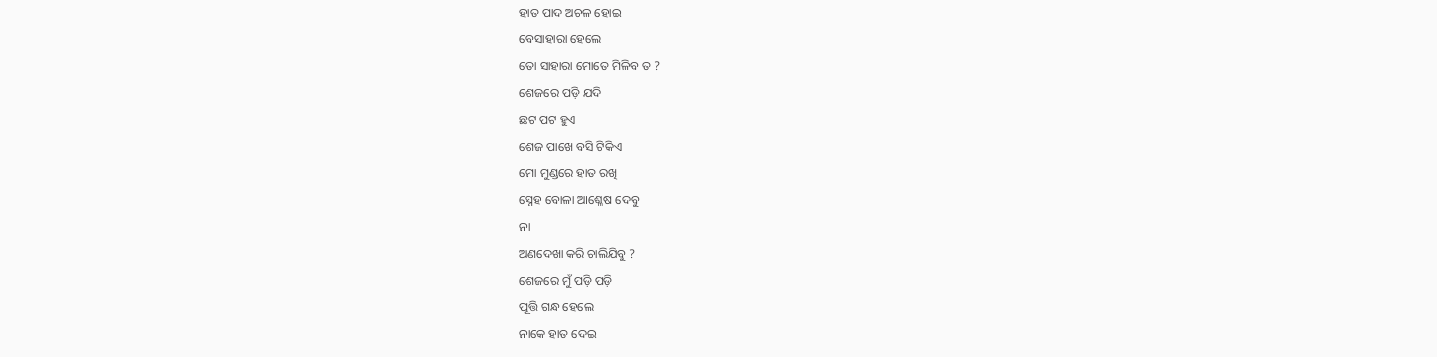ହାତ ପାଦ ଅଚଳ ହୋଇ
ବେସାହାରା ହେଲେ
ତୋ ସାହାରା ମୋତେ ମିଳିବ ତ ?
ଶେଜରେ ପଡ଼ି ଯଦି
ଛଟ ପଟ ହୁଏ
ଶେଜ ପାଖେ ବସି ଟିକିଏ
ମୋ ମୁଣ୍ଡରେ ହାତ ରଖି
ସ୍ନେହ ବୋଳା ଆଶ୍ଳେଷ ଦେବୁ
ନା
ଅଣଦେଖା କରି ଚାଲିଯିବୁ ?
ଶେଜରେ ମୁଁ ପଡ଼ି ପଡ଼ି
ପୂତ୍ତି ଗନ୍ଧ ହେଲେ
ନାକେ ହାତ ଦେଇ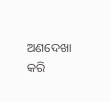ଅଣଦେଖା କରି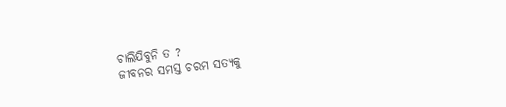ଚାଲିଯିବୁନି ତ ?
ଜୀବନର ସମସ୍ତ ଚରମ ସତ୍ୟକୁ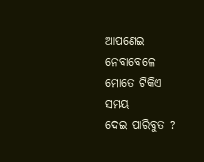ଆପଣେଇ ନେବାବେଳେ
ମୋତେ ଟିକିଏ ସମୟ
ଦେଇ ପାରିବୁତ ?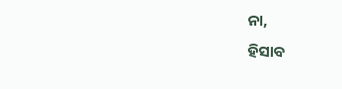ନା,
ହିସାବ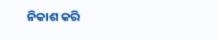ନିକାଶ କରି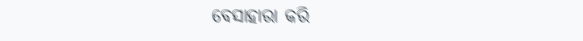ବେସାହାରା କରି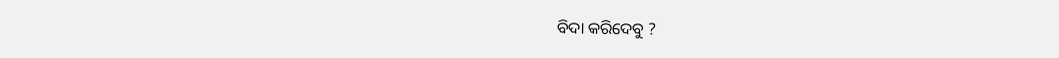ବିଦା କରିଦେବୁ ?